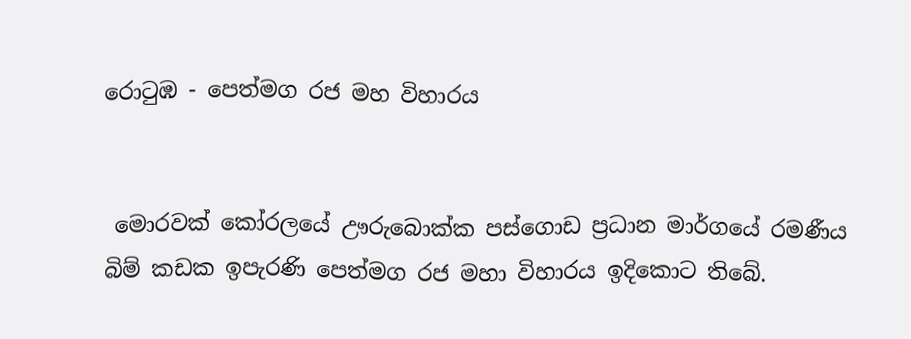රොටුඹ - පෙත්මග රජ මහ විහාරය


 මොරවක් කෝරලයේ ඌරුබොක්ක පස්ගොඩ ප්‍රධාන මාර්ගයේ රමණීය  බිම් කඩක ඉපැරණි පෙත්මග රජ මහා විහාරය ඉදිකොට තිබේ.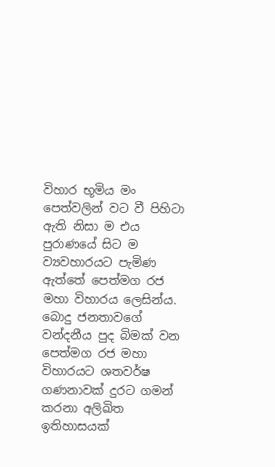විහාර භූමිය මං පෙත්වලින් වට වී පිහිටා ඇති නිසා ම එය පුරාණයේ සිට ම ව්‍යවහාරයට පැමිණ ඇත්තේ පෙත්මග රජ මහා විහාරය ලෙසින්ය. බොදු ජනතාවගේ වන්දනීය පුද බිමක් වන පෙත්මග රජ මහා විහාරයට ශතවර්ෂ ගණනාවක් දුරට ගමන් කරනා අලිඛිත ඉතිහාසයක්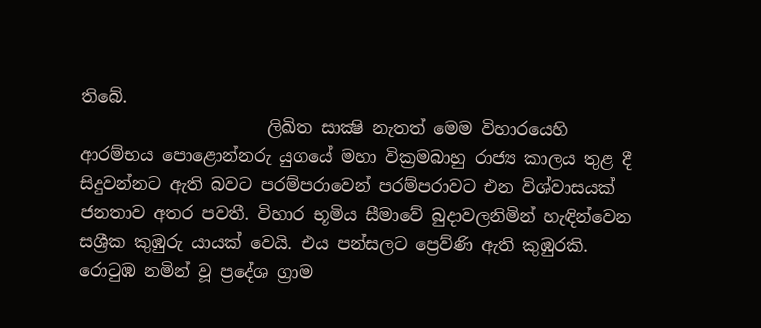තිබේ.
                      ලිඛිත සාක්‍ෂි නැතත් මෙම විහාරයෙහි ආරම්භය පොළොන්නරු යුගයේ මහා වික්‍රමබාහු රාජ්‍ය කාලය තුළ දී සිදුවන්නට ඇති බවට පරම්පරාවෙන් පරම්පරාවට එන විශ්වාසයක් ජනතාව අතර පවතී. විහාර භූමිය සීමාවේ බුදාවලනිමින් හැඳින්වෙන සශ්‍රීක කුඹුරු යායක් වෙයි. එය පන්සලට ප්‍රෙව්ණි ඇති කුඹුරකි. රොටුඹ නමින් වූ ප්‍රදේශ ග්‍රාම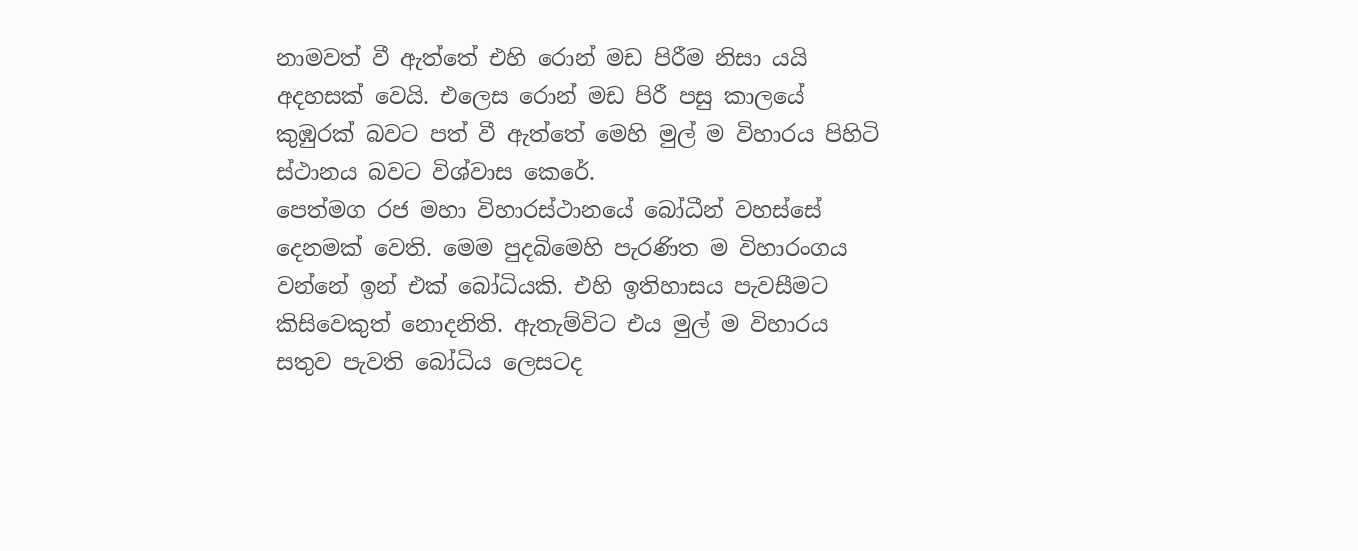නාමවත් වී ඇත්තේ එහි රොන් මඩ පිරීම නිසා යයි අදහසක් වෙයි. එලෙස රොන් මඩ පිරී පසු කාලයේ කුඹුරක් බවට පත් වී ඇත්තේ මෙහි මුල් ම විහාරය පිහිටි ස්ථානය බවට විශ්වාස කෙරේ.
පෙත්මග රජ මහා විහාරස්ථානයේ බෝධීන් වහස්සේ දෙනමක් වෙති. මෙම පුදබිමෙහි පැරණිත ම විහාරංගය වන්නේ ඉන් එක් බෝධියකි. එහි ඉතිහාසය පැවසීමට කිසිවෙකුත් නොදනිති. ඇතැම්විට එය මුල් ම විහාරය සතුව පැවති බෝධිය ලෙසටද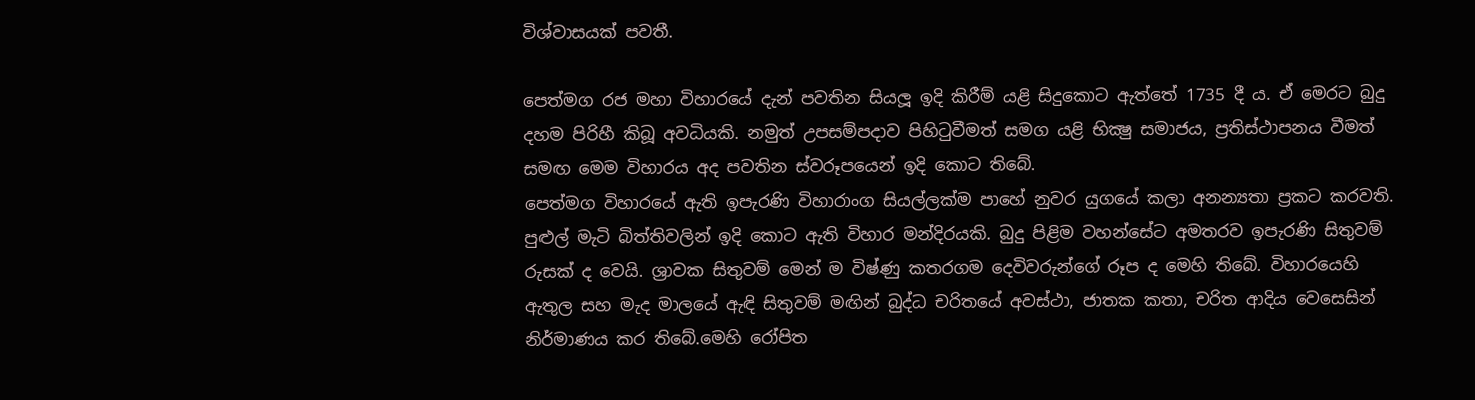විශ්වාසයක් පවතී.

පෙත්මග රජ මහා විහාරයේ දැන් පවතින සියලූ ඉදි කිරීම් යළි සිදුකොට ඇත්තේ 1735 දී ය. ඒ මෙරට බුදු දහම පිරිහී කිබූ අවධියකි. නමුත් උපසම්පදාව පිහිටුවීමත් සමග යළි භික්‍ෂු සමාජය, ප්‍රතිස්ථාපනය වීමත් සමඟ මෙම විහාරය අද පවතින ස්වරූපයෙන් ඉදි කොට තිබේ.
පෙත්මග විහාරයේ ඇති ඉපැරණි විහාරාංග සියල්ලක්ම පාහේ නුවර යුගයේ කලා අනන්‍යතා ප්‍රකට කරවති. පුළුල් මැටි බිත්තිවලින් ඉදි කොට ඇති විහාර මන්දිරයකි. බුදු පිළිම වහන්සේට අමතරව ඉපැරණි සිතුවම් රුසක් ද වෙයි. ශ්‍රාවක සිතුවම් මෙන් ම විෂ්ණු කතරගම දෙවිවරුන්ගේ රූප ද මෙහි තිබේ. විහාරයෙහි ඇතුල සහ මැද මාලයේ ඇඳි සිතුවම් මඟින් බුද්ධ චරිතයේ අවස්ථා, ජාතක කතා, චරිත ආදිය වෙසෙසින් නිර්මාණය කර තිබේ.මෙහි රෝපිත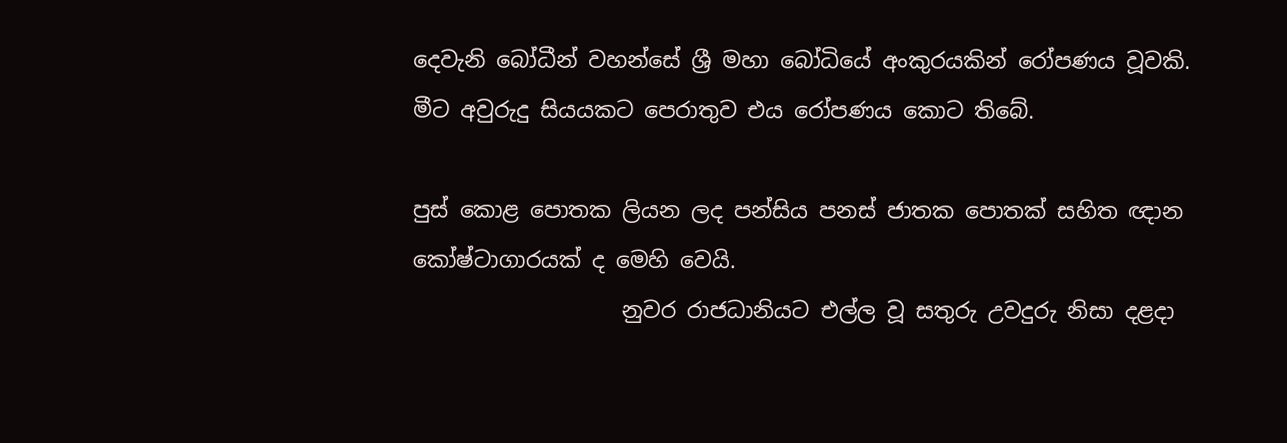දෙවැනි බෝධීන් වහන්සේ ශ්‍රී මහා බෝධියේ අංකුරයකින් රෝපණය වූවකි. මීට අවුරුදු සියයකට පෙරාතුව එය රෝපණය කොට තිබේ.

පුස් කොළ පොතක ලියන ලද පන්සිය පනස් ජාතක පොතක් සහිත ඥාන කෝෂ්ටාගාරයක් ද මෙහි වෙයි.
                   නුවර රාජධානියට එල්ල වූ සතුරු උවදුරු නිසා දළදා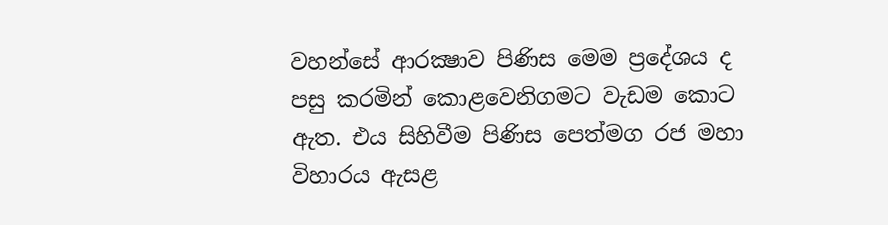වහන්සේ ආරක්‍ෂාව පිණිස මෙම ප්‍රදේශය ද පසු කරමින් කොළවෙනිගමට වැඩම කොට ඇත. එය සිහිවීම පිණිස පෙත්මග රජ මහා විහාරය ඇසළ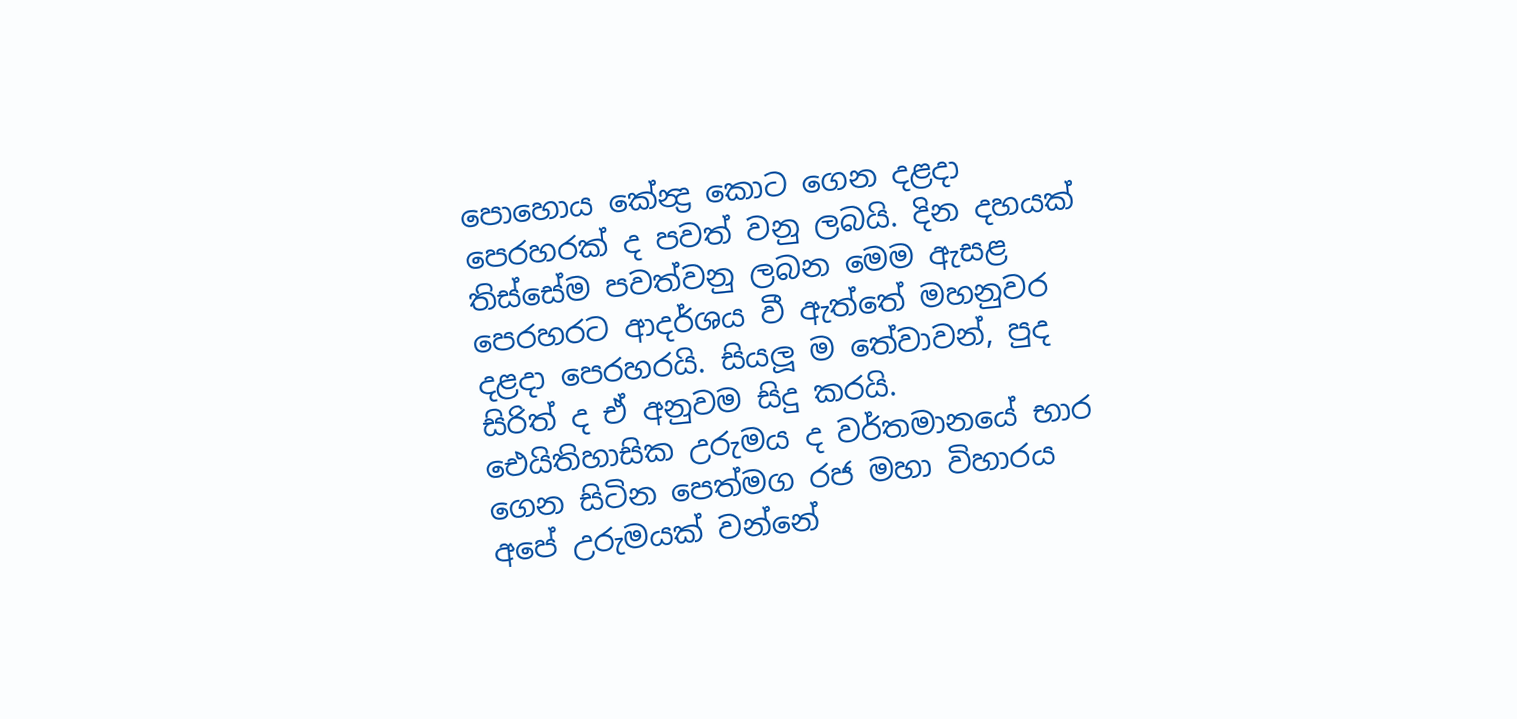පොහොය කේන්‍ද්‍ර කොට ගෙන දළදා පෙරහරක් ද පවත් වනු ලබයි. දින දහයක් තිස්සේම පවත්වනු ලබන මෙම ඇසළ පෙරහරට ආදර්ශය වී ඇත්තේ මහනුවර දළදා පෙරහරයි. සියලූ ම තේවාවන්, පුද සිරිත් ද ඒ අනුවම සිදු කරයි.
ඓයිතිහාසික උරුමය ද වර්තමානයේ භාර ගෙන සිටින පෙත්මග රජ මහා විහාරය අපේ උරුමයක් වන්නේ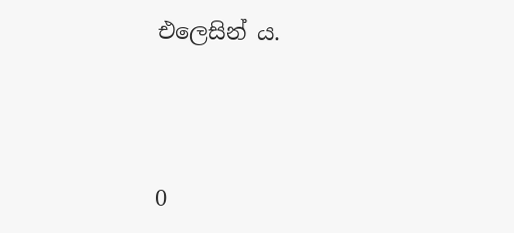එලෙසින් ය.




0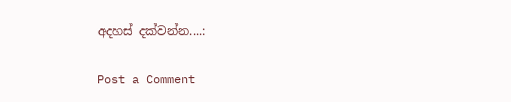අදහස් දක්වන්න....:

Post a Comment